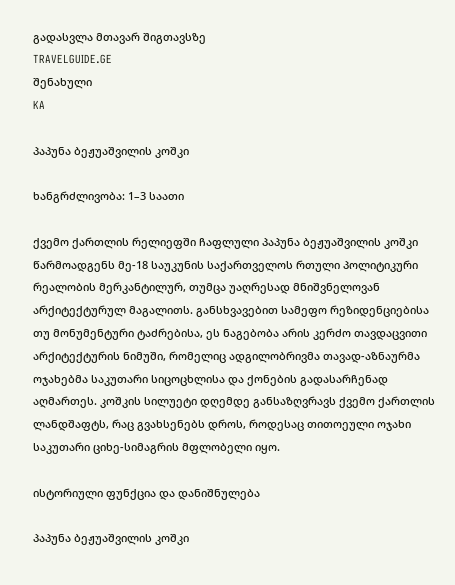გადასვლა მთავარ შიგთავსზე
TRAVELGUIDE.GE
შენახული
KA

პაპუნა ბეჟუაშვილის კოშკი

ხანგრძლივობა: 1–3 საათი

ქვემო ქართლის რელიეფში ჩაფლული პაპუნა ბეჟუაშვილის კოშკი წარმოადგენს მე-18 საუკუნის საქართველოს რთული პოლიტიკური რეალობის მერკანტილურ, თუმცა უაღრესად მნიშვნელოვან არქიტექტურულ მაგალითს. განსხვავებით სამეფო რეზიდენციებისა თუ მონუმენტური ტაძრებისა, ეს ნაგებობა არის კერძო თავდაცვითი არქიტექტურის ნიმუში, რომელიც ადგილობრივმა თავად-აზნაურმა ოჯახებმა საკუთარი სიცოცხლისა და ქონების გადასარჩენად აღმართეს. კოშკის სილუეტი დღემდე განსაზღვრავს ქვემო ქართლის ლანდშაფტს, რაც გვახსენებს დროს, როდესაც თითოეული ოჯახი საკუთარი ციხე-სიმაგრის მფლობელი იყო.

ისტორიული ფუნქცია და დანიშნულება

პაპუნა ბეჟუაშვილის კოშკი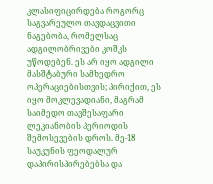კლასიფიცირდება როგორც საგვარეულო თავდაცვითი ნაგებობა, რომელსაც ადგილობრივები კოშკს უწოდებენ. ეს არ იყო ადგილი მასშტაბური სამხედრო ოპერაციებისთვის; პირიქით, ეს იყო მოკლევადიანი, მაგრამ საიმედო თავშესაფარი ლეკიანობის პერიოდის შემოსევების დროს. მე-18 საუკუნის ფეოდალურ დაპირისპირებებსა და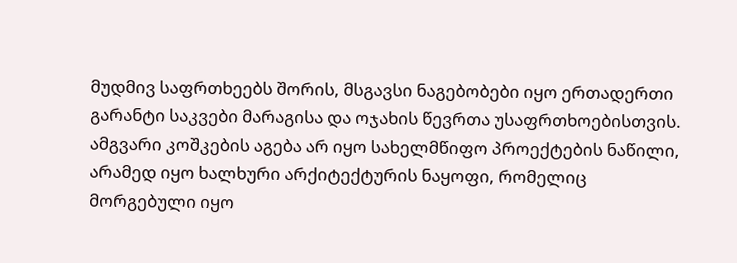მუდმივ საფრთხეებს შორის, მსგავსი ნაგებობები იყო ერთადერთი გარანტი საკვები მარაგისა და ოჯახის წევრთა უსაფრთხოებისთვის. ამგვარი კოშკების აგება არ იყო სახელმწიფო პროექტების ნაწილი, არამედ იყო ხალხური არქიტექტურის ნაყოფი, რომელიც მორგებული იყო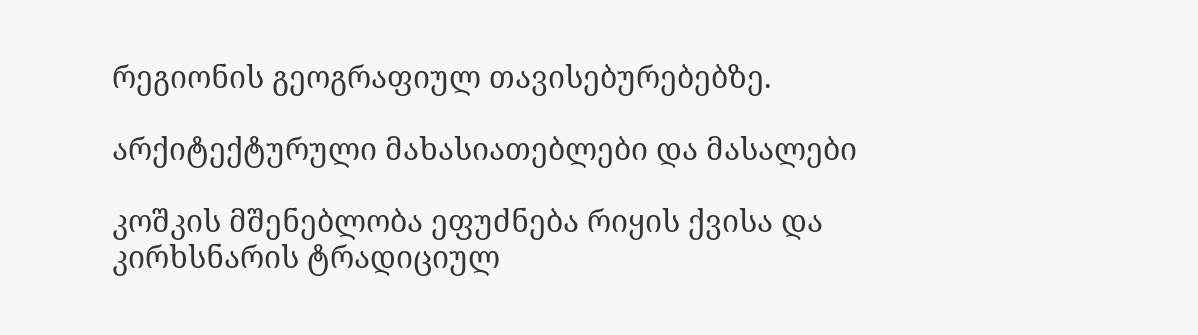რეგიონის გეოგრაფიულ თავისებურებებზე.

არქიტექტურული მახასიათებლები და მასალები

კოშკის მშენებლობა ეფუძნება რიყის ქვისა და კირხსნარის ტრადიციულ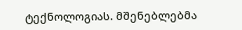ტექნოლოგიას. მშენებლებმა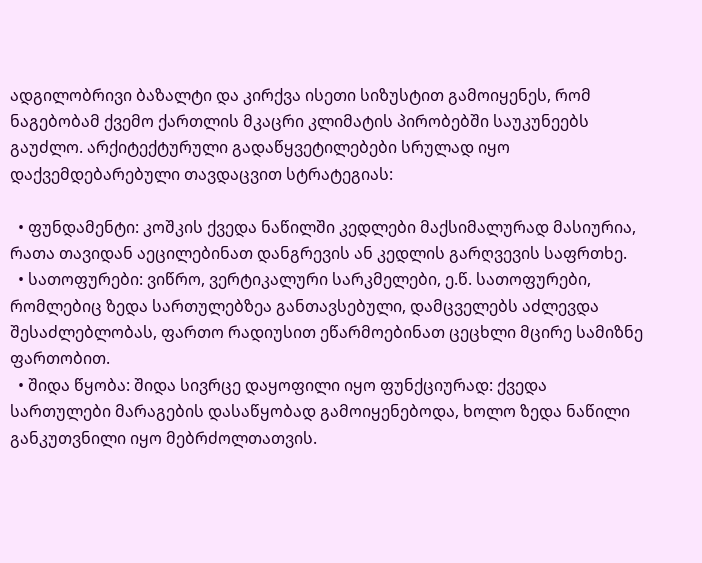ადგილობრივი ბაზალტი და კირქვა ისეთი სიზუსტით გამოიყენეს, რომ ნაგებობამ ქვემო ქართლის მკაცრი კლიმატის პირობებში საუკუნეებს გაუძლო. არქიტექტურული გადაწყვეტილებები სრულად იყო დაქვემდებარებული თავდაცვით სტრატეგიას:

  • ფუნდამენტი: კოშკის ქვედა ნაწილში კედლები მაქსიმალურად მასიურია, რათა თავიდან აეცილებინათ დანგრევის ან კედლის გარღვევის საფრთხე.
  • სათოფურები: ვიწრო, ვერტიკალური სარკმელები, ე.წ. სათოფურები, რომლებიც ზედა სართულებზეა განთავსებული, დამცველებს აძლევდა შესაძლებლობას, ფართო რადიუსით ეწარმოებინათ ცეცხლი მცირე სამიზნე ფართობით.
  • შიდა წყობა: შიდა სივრცე დაყოფილი იყო ფუნქციურად: ქვედა სართულები მარაგების დასაწყობად გამოიყენებოდა, ხოლო ზედა ნაწილი განკუთვნილი იყო მებრძოლთათვის.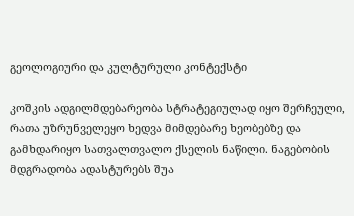გეოლოგიური და კულტურული კონტექსტი

კოშკის ადგილმდებარეობა სტრატეგიულად იყო შერჩეული, რათა უზრუნველეყო ხედვა მიმდებარე ხეობებზე და გამხდარიყო სათვალთვალო ქსელის ნაწილი. ნაგებობის მდგრადობა ადასტურებს შუა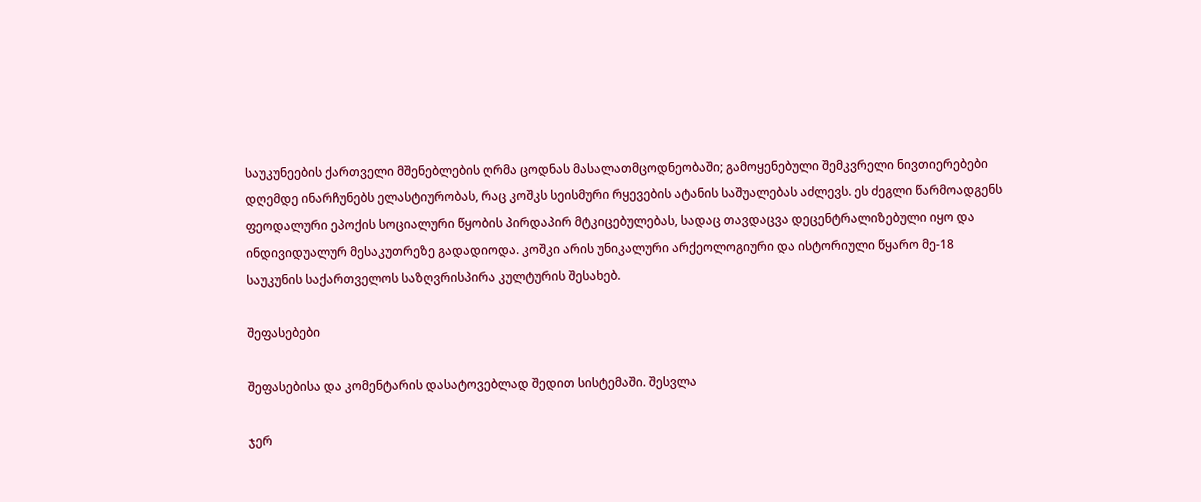საუკუნეების ქართველი მშენებლების ღრმა ცოდნას მასალათმცოდნეობაში; გამოყენებული შემკვრელი ნივთიერებები დღემდე ინარჩუნებს ელასტიურობას, რაც კოშკს სეისმური რყევების ატანის საშუალებას აძლევს. ეს ძეგლი წარმოადგენს ფეოდალური ეპოქის სოციალური წყობის პირდაპირ მტკიცებულებას, სადაც თავდაცვა დეცენტრალიზებული იყო და ინდივიდუალურ მესაკუთრეზე გადადიოდა. კოშკი არის უნიკალური არქეოლოგიური და ისტორიული წყარო მე-18 საუკუნის საქართველოს საზღვრისპირა კულტურის შესახებ.

შეფასებები

შეფასებისა და კომენტარის დასატოვებლად შედით სისტემაში. შესვლა

ჯერ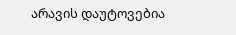არავის დაუტოვებია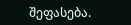შეფასება.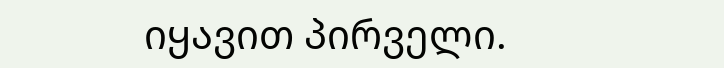იყავით პირველი.